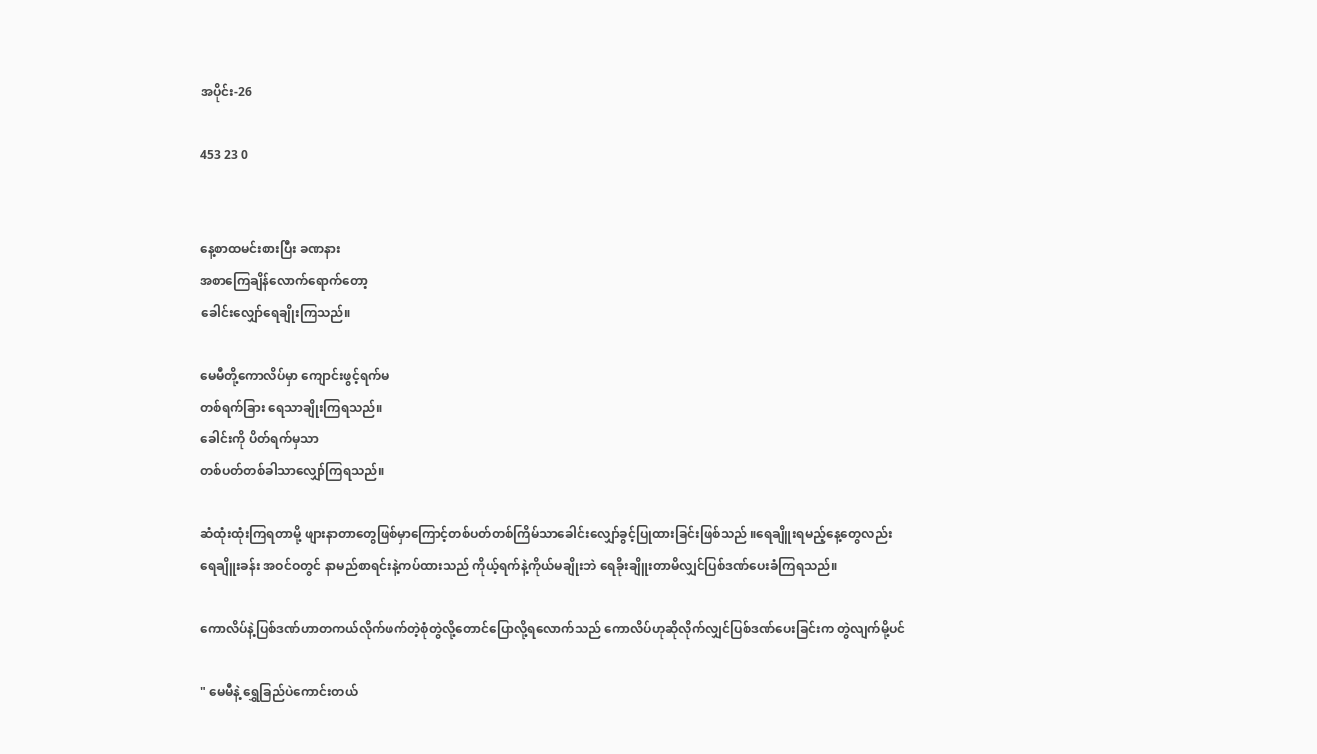အပိုင်း-26

453 23 0


နေ့စာထမင်းစားပြီး ခဏနား
အစာကြေချိန်လောက်ရောက်တော့
ခေါင်းလျှော်ရေချိုးကြသည်။

မေမီတို့ကောလိပ်မှာ ကျောင်းဖွင့်ရက်မ
တစ်ရက်ခြား ရေသာချိုးကြရသည်။
ခေါင်းကို ပိတ်ရက်မှသာ
တစ်ပတ်တစ်ခါသာလျှော်ကြရသည်။

ဆံထုံးထုံးကြရတာမို့ ဖျားနာတာတွေဖြစ်မှာကြောင့်တစ်ပတ်တစ်ကြိမ်သာခေါင်းလျှော်ခွင့်ပြုထားခြင်းဖြစ်သည် ။ရေချိူးရမည့်နေ့တွေလည်း
ရေချိူးခန်း အဝင်ဝတွင် နာမည်စာရင်းနဲ့ကပ်ထားသည် ကိုယ့်ရက်နဲ့ကိုယ်မချိုးဘဲ ရေခိုးချိူးတာမိလျှင်ပြစ်ဒဏ်ပေးခံကြရသည်။

ကောလိပ်နဲ့ပြစ်ဒဏ်ဟာတကယ်လိုက်ဖက်တဲ့စုံတွဲလို့တောင်ပြောလို့ရလောက်သည် ကောလိပ်ဟုဆိုလိုက်လျှင်ပြစ်ဒဏ်ပေးခြင်းက တွဲလျက်မို့ပင်

" မေမီနဲ့ ရွှေခြည်ပဲကောင်းတယ်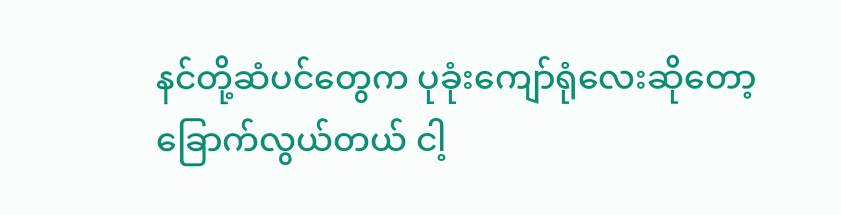နင်တို့ဆံပင်တွေက ပုခုံးကျော်ရုံလေးဆိုတော့
ခြောက်လွယ်တယ် ငါ့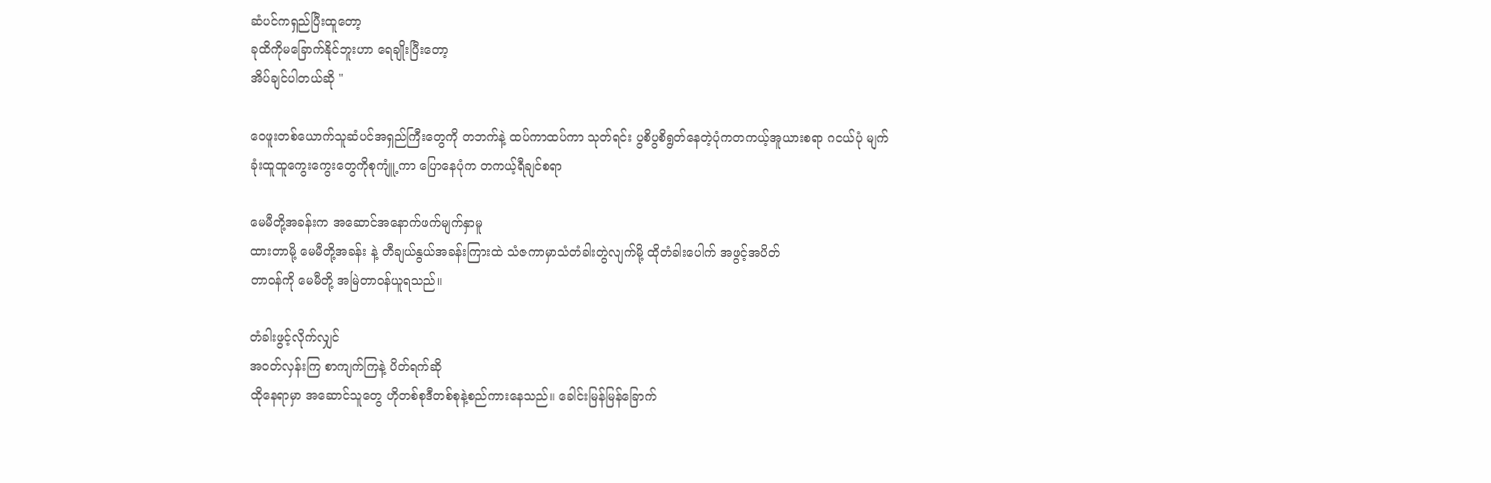ဆံပင်ကရှည်ပြီးထူတော့
ခုထိကိုမခြောက်နိုင်ဘူးဟာ ရေချိုးပြီးတော့
အိပ်ချင်ပါတယ်ဆို "

ဝေဖူးတစ်ယောက်သူဆံပင်အရှည်ကြီးတွေကို တဘက်နဲ့ ထပ်ကာထပ်ကာ သုတ်ရင်း ပွစိပွစိရွတ်နေတဲ့ပုံကတကယ့်အူယားစရာ ဂငယ်ပုံ မျက်ခုံးထူထူကွေးကွေးတွေကိုစုကျူံ့ကာ ပြောနေပုံက တကယ့်ရီချင်စရာ

မေမီတို့အခန်းက အဆောင်အနောက်ဖက်မျက်နှာမူ
ထားတာမို့ မေမီတို့အခန်း နဲ့ တီချယ်နွယ်အခန်းကြားထဲ သံဇကာမှာသံတံခါးတွဲလျက်မို့ ထိုတံခါးပေါက် အဖွင့်အပိတ်
တာဝန်ကို မေမီတို့ အမြဲတာဝန်ယူရသည်။

တံခါးဖွင့်လိုက်လျှင်
အဝတ်လှန်းကြ စာကျက်ကြနဲ့ ပိတ်ရက်ဆို
ထိုနေရာမှာ အဆောင်သူတွေ ဟိုတစ်စုဒီတစ်စုနဲ့စည်ကားနေသည်။ ခေါင်းမြန်မြန်ခြောက်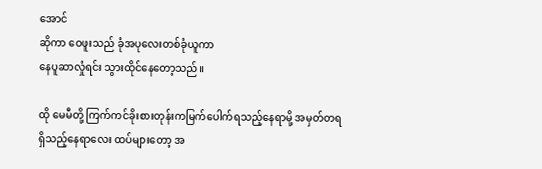အောင်
ဆိုကာ ဝေဖူးသည် ခုံအပုလေးတစ်ခုံယူကာ
နေပူဆာလှုံရင်း သွားထိုင်နေတော့သည်။

ထို မေမီတို့ ကြက်ကင်ခိုးစားတုန်းကမြက်ပေါက်ရသည့်နေရာမို့ အမှတ်တရ
ရှိသည့်နေရာလေး ထပ်များတော့ အ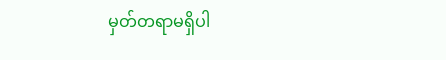မှတ်တရာမရှိပါ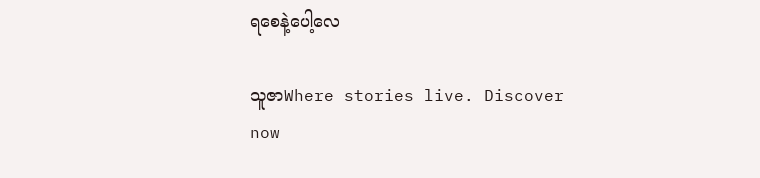ရစေနဲ့ပေါ့လေ

သူဇာWhere stories live. Discover now